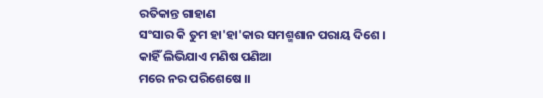ରତିକାନ୍ତ ଗାହାଣ
ସଂସାର କି ତୁମ ହା'ହା'କାର ସମଶ୍ମଶାନ ପରାୟ ଦିଶେ ।
କାହିଁ ଲିଭିଯାଏ ମଣିଷ ପଣିଆ
ମରେ ନର ପରିଶେଷେ ।।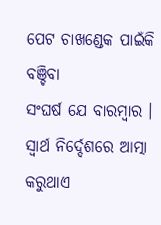ପେଟ ଚାଖଣ୍ଡେକ ପାଇଁକି ବଞ୍ଚିବା
ସଂଘର୍ଷ ଯେ ବାରମ୍ବାର ।
ସ୍ବାର୍ଥ ନିର୍ଦ୍ଦେଶରେ ଆତ୍ମା କରୁଥାଏ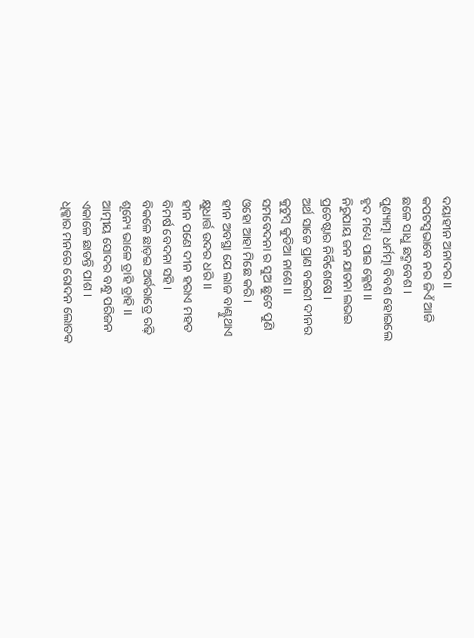ଦୟାହୀନ ଅନାଦର ।।
କପଟସ୍ବଭାବେ ନର ଜିଏଁ ଆଜି
ଛଳେ ସାଧୁ ଛଦ୍ମବେଶ ।
ପୁଣ୍ୟାତ୍ମା ଧର୍ମତ୍ମା ବିବଶ ହୋଇଲେ
ହୃଦ ମଧ୍ୟେ ପାଇ କ୍ଳେଶ ।।
ନିରୁପାୟ ଜନ ଯାତନା ଲଭଇ
ପ୍ରଚେଷ୍ଟାର ନିର୍ବିଶେଷେ ।
ଅର୍ଥ ସାଜେ ପ୍ରାଣ ବଇରୀ ଦୀନର
କୁଟୁମ୍ବ କୁଡିଆ ନାଶେ ।।
ସମବେଦନା ର ସୁଅ ଛୁଟେ ପୁଣି
ଓହୋ ଆହା ମିଛେ କରି ।
ହୀନ ଅବସ୍ଥା ଯେ ଲାଜ ବାଣ୍ଟୁଥାଏ
କ୍ଷୁଧାର୍ତ୍ତ ଉଦର ଧରି ।।
ହୀନ ପଣେ ଦୀନ ହରାଏ ମହତ
ବିମର୍ଷ ବେଦନା ସହି ।
ବିକଳେ ଛାଡ଼ଇ ଅର୍ଦ୍ଧରାତ୍ରେ ରଢ଼ି
ଶୂନ୍ୟେ ଭାଳେ ତ୍ରାହି ତ୍ରାହି ।।
ଆତ୍ମୀୟ ସୋଦର ବନ୍ଧୁ ପରିଜନ
ଏକାଳେ ଛାଡନ୍ତି ପାଶ ।
ଧିକ୍କାର ମନରେ ରୋଦନ ଲୋତକ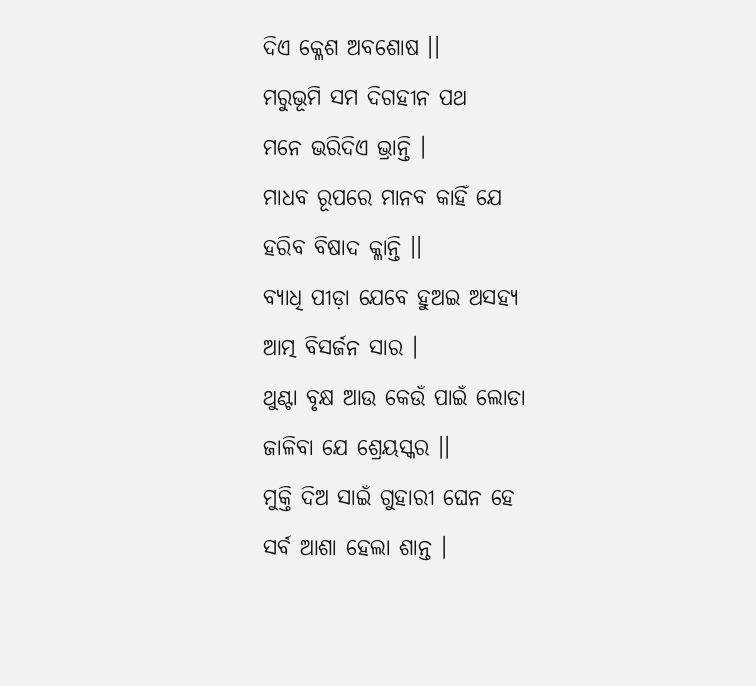ଦିଏ କ୍ଳେଶ ଅବଶୋଷ ।।
ମରୁଭୂମି ସମ ଦିଗହୀନ ପଥ
ମନେ ଭରିଦିଏ ଭ୍ରାନ୍ତି ।
ମାଧବ ରୂପରେ ମାନବ କାହିଁ ଯେ
ହରିବ ବିଷାଦ କ୍ଳାନ୍ତି ।।
ବ୍ୟାଧି ପୀଡ଼ା ଯେବେ ହୁଅଇ ଅସହ୍ୟ
ଆତ୍ମ ବିସର୍ଜନ ସାର ।
ଥୁଣ୍ଟା ବୃକ୍ଷ ଆଉ କେଉଁ ପାଇଁ ଲୋଡା
ଜାଳିବା ଯେ ଶ୍ରେୟସ୍କର ।।
ମୁକ୍ତି ଦିଅ ସାଇଁ ଗୁହାରୀ ଘେନ ହେ
ସର୍ବ ଆଶା ହେଲା ଶାନ୍ତ ।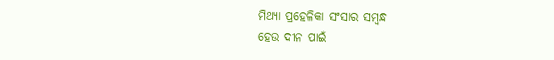ମିଥ୍ୟା ପ୍ରହେଳିକା ସଂସାର ସମ୍ବନ୍ଧ
ହେଉ ଦୀନ ପାଇଁ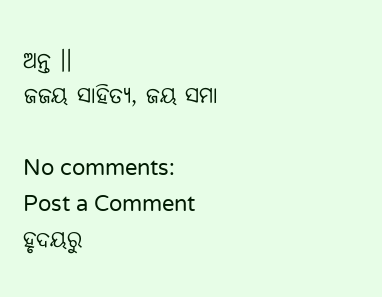ଅନ୍ତ ।।
ଜଜୟ ସାହିତ୍ୟ, ଜୟ ସମା

No comments:
Post a Comment
ହୃଦୟରୁ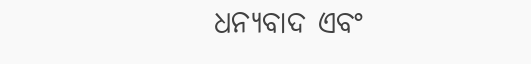ଧନ୍ୟବାଦ ଏବଂ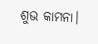ଶୁଭ କାମନା।